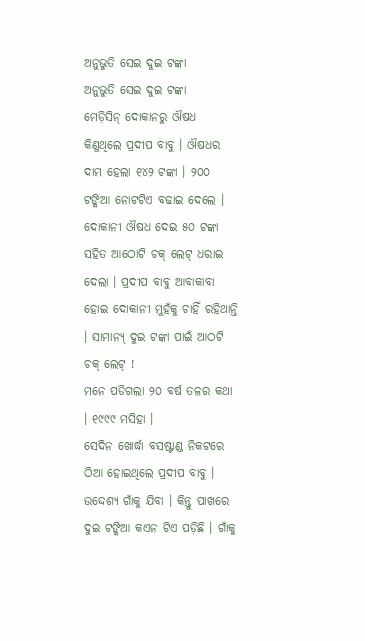ଅନୁଭୁତି ସେଇ ଦୁଇ ଟଙ୍କା
ଅନୁଭୁତି ସେଇ ଦୁଇ ଟଙ୍କା
ମେଡ଼ିସିନ୍ ଦୋକାନରୁ ଔଷଧ କିଣୁଥିଲେ ପ୍ରଦୀପ ବାବୁ । ଔଷଧର ଦାମ ହେଲା ୧୪୨ ଟଙ୍କା । ୨୦୦ ଟଙ୍କିଆ ନୋଟଟିଏ ବଢାଇ ଦେଲେ । ଦୋକାନୀ ଔଷଧ ଦେଇ ୫୦ ଟଙ୍କା ସହିତ ଆଠୋଟି ଚକ୍ ଲେଟ୍ ଧରାଇ ଦେଲା । ପ୍ରଦୀପ ବାବୁ ଆବାକାବା ହୋଇ ଦୋକାନୀ ମୁହଁକୁ ଚାହିଁ ରହିଥାନ୍ତି । ସାମାନ୍ୟ୍ ଦୁଇ ଟଙ୍କା ପାଇଁ ଆଠଟି ଚକ୍ ଲେଟ୍ !
ମନେ ପଡିଗଲା ୨୦ ବର୍ଷ ତଳର କଥା । ୧୯୯୯ ମସିହା ।
ସେଦିନ ଖୋର୍ଦ୍ଧା ବସଷ୍ଟାଣ୍ଡ ନିକଟରେ ଠିଆ ହୋଇଥିଲେ ପ୍ରଦୀପ ବାବୁ । ଉଦ୍ଦେଶ୍ୟ ଗାଁକୁ ଯିବା । କିନ୍ତୁ ପାଖରେ ଦୁଇ ଟଙ୍କିଆ କଏନ ଟିଏ ପଡ଼ିଛି । ଗାଁକୁ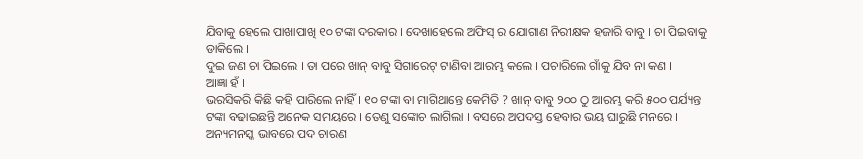ଯିବାକୁ ହେଲେ ପାଖାପାଖି ୧୦ ଟଙ୍କା ଦରକାର । ଦେଖାହେଲେ ଅଫିସ୍ ର ଯୋଗାଣ ନିରୀକ୍ଷକ ହଜାରି ବାବୁ । ଚା ପିଇବାକୁ ଡାକିଲେ ।
ଦୁଇ ଜଣ ଚା ପିଇଲେ । ତା ପରେ ଖାନ୍ ବାବୁ ସିଗାରେଟ୍ ଟାଣିବା ଆରମ୍ଭ କଲେ । ପଚାରିଲେ ଗାଁକୁ ଯିବ ନା କଣ ।
ଆଜ୍ଞା ହଁ ।
ଭରସିକରି କିଛି କହି ପାରିଲେ ନାହିଁ । ୧୦ ଟଙ୍କା ବା ମାଗିଥାନ୍ତେ କେମିତି ? ଖାନ୍ ବାବୁ ୨୦୦ ଠୁ ଆରମ୍ଭ କରି ୫୦୦ ପର୍ଯ୍ୟନ୍ତ ଟଙ୍କା ବଢାଇଛନ୍ତି ଅନେକ ସମୟରେ । ତେଣୁ ସଙ୍କୋଚ ଲାଗିଲା । ବସରେ ଅପଦସ୍ତ ହେବାର ଭୟ ଘାରୁଛି ମନରେ । ଅନ୍ୟମନସ୍କ ଭାବରେ ପଦ ଚାରଣ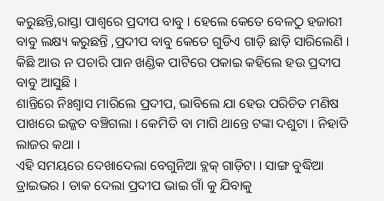କରୁଛନ୍ତି,ରାସ୍ତା ପାଶ୍ୱରେ ପ୍ରଦୀପ ବାବୁ । ହେଲେ କେତେ ବେଳଠୁ ହଜାରୀ ବାବୁ ଲକ୍ଷ୍ୟ କରୁଛନ୍ତି ,ପ୍ରଦୀପ ବାବୁ କେତେ ଗୁଡିଏ ଗାଡ଼ି ଛାଡ଼ି ସାରିଲେଣି । କିଛି ଆଉ ନ ପଚାରି ପାନ ଖଣ୍ଡିକ ପାଟିରେ ପକାଇ କହିଲେ ହଉ ପ୍ରଦୀପ ବାବୁ ଆସୁଛି ।
ଶାନ୍ତିରେ ନିଃଶ୍ୱାସ ମାରିଲେ ପ୍ରଦୀପ, ଭାବିଲେ ଯା ହେଉ ପରିଚିତ ମଣିଷ ପାଖରେ ଇଜ୍ଜତ ବଞ୍ଚିଗଲା । କେମିତି ବା ମାଗି ଥାନ୍ତେ ଟଙ୍କା ଦଶୁଟା । ନିହାତି ଲାଜର କଥା ।
ଏହି ସମୟରେ ଦେଖାଦେଲା ବେଗୁନିଆ ବ୍ଲକ୍ ଗାଡ଼ିଟା । ସାଙ୍ଗ ବୁଦ୍ଧିଆ ଡ୍ରାଇଭର । ଡାକ ଦେଲା ପ୍ରଦୀପ ଭାଇ ଗାଁ କୁ ଯିବାକୁ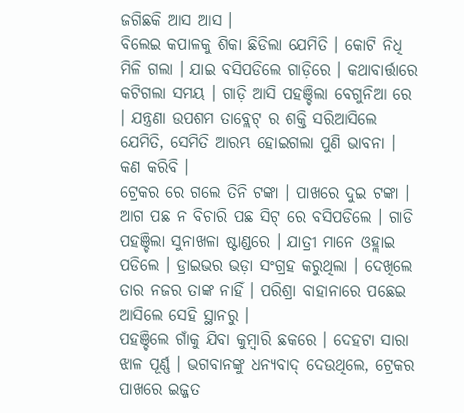ଜଗିଛକି ଆସ ଆସ ।
ବିଲେଇ କପାଳକୁ ଶିକା ଛିଡିଲା ଯେମିତି । କୋଟି ନିଧି ମିଳି ଗଲା । ଯାଇ ବସିପଡିଲେ ଗାଡ଼ିରେ । କଥାବାର୍ତ୍ତାରେ କଟିଗଲା ସମୟ । ଗାଡ଼ି ଆସି ପହଞ୍ଚିଲା ବେଗୁନିଆ ରେ । ଯନ୍ତ୍ରଣା ଉପଶମ ତାବ୍ଲେଟ୍ ର ଶକ୍ତି ସରିଆସିଲେ ଯେମିତି, ସେମିତି ଆରମ୍ଭ ହୋଇଗଲା ପୁଣି ଭାବନା ।
କଣ କରିବି ।
ଟ୍ରେକର ରେ ଗଲେ ତିନି ଟଙ୍କା । ପାଖରେ ଦୁଇ ଟଙ୍କା । ଆଗ ପଛ ନ ବିଚାରି ପଛ ସିଟ୍ ରେ ବସିପଡିଲେ । ଗାଡି ପହଞ୍ଚିଲା ସୁନାଖଳା ଷ୍ଟାଣ୍ଡରେ । ଯାତ୍ରୀ ମାନେ ଓହ୍ଲାଇ ପଡିଲେ । ଡ୍ରାଇଭର ଭଡ଼ା ସଂଗ୍ରହ କରୁଥିଲା । ଦେଖିଲେ ତାର ନଜର ତାଙ୍କ ନାହିଁ । ପରିଶ୍ରା ବାହାନାରେ ପଛେଇ ଆସିଲେ ସେହି ସ୍ଥାନରୁ ।
ପହଞ୍ଚିଲେ ଗାଁକୁ ଯିବା କୁମ୍ବାରି ଛକରେ । ଦେହଟା ସାରା ଝାଳ ପୂର୍ଣ୍ଣ । ଭଗବାନଙ୍କୁ ଧନ୍ୟବାଦ୍ ଦେଉଥିଲେ, ଟ୍ରେକର ପାଖରେ ଇଜ୍ଜତ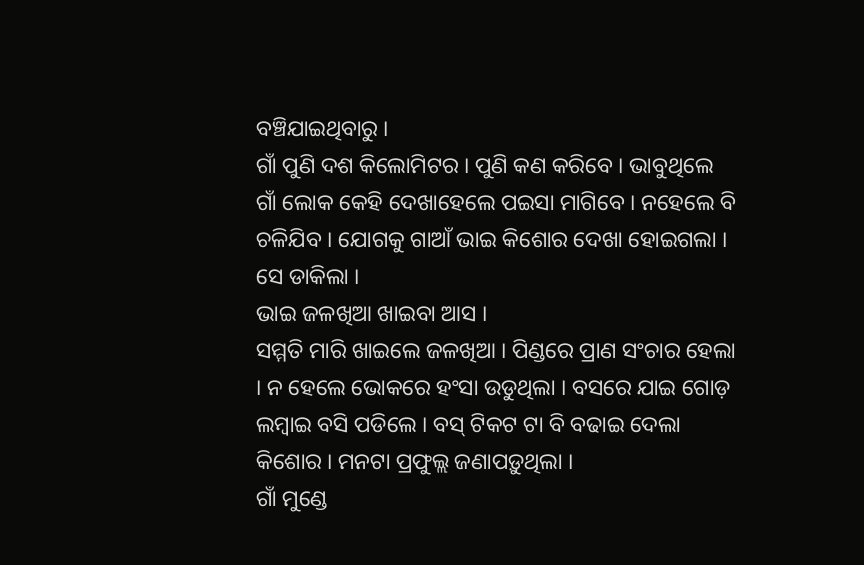ବଞ୍ଚିଯାଇଥିବାରୁ ।
ଗାଁ ପୁଣି ଦଶ କିଲୋମିଟର । ପୁଣି କଣ କରିବେ । ଭାବୁଥିଲେ ଗାଁ ଲୋକ କେହି ଦେଖାହେଲେ ପଇସା ମାଗିବେ । ନହେଲେ ବି ଚଳିଯିବ । ଯୋଗକୁ ଗାଆଁ ଭାଇ କିଶୋର ଦେଖା ହୋଇଗଲା ।
ସେ ଡାକିଲା ।
ଭାଇ ଜଳଖିଆ ଖାଇବା ଆସ ।
ସମ୍ମତି ମାରି ଖାଇଲେ ଜଳଖିଆ । ପିଣ୍ଡରେ ପ୍ରାଣ ସଂଚାର ହେଲା । ନ ହେଲେ ଭୋକରେ ହଂସା ଉଡୁଥିଲା । ବସରେ ଯାଇ ଗୋଡ଼ ଲମ୍ବାଇ ବସି ପଡିଲେ । ବସ୍ ଟିକଟ ଟା ବି ବଢାଇ ଦେଲା କିଶୋର । ମନଟା ପ୍ରଫୁଲ୍ଲ ଜଣାପଡ଼ୁଥିଲା ।
ଗାଁ ମୁଣ୍ଡେ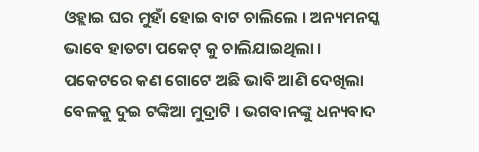ଓହ୍ଲାଇ ଘର ମୁହାଁ ହୋଇ ବାଟ ଚାଲିଲେ । ଅନ୍ୟମନସ୍କ ଭାବେ ହାତଟା ପକେଟ୍ କୁ ଚାଲିଯାଇଥିଲା । ପକେଟରେ କଣ ଗୋଟେ ଅଛି ଭାବି ଆଣି ଦେଖିଲା ବେଳକୁ ଦୁଇ ଟଙ୍କିଆ ମୁଦ୍ରାଟି । ଭଗବାନଙ୍କୁ ଧନ୍ୟବାଦ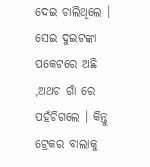ଦେଇ ଚାଲିଥିଲେ । ସେଇ ଦୁଇଟଙ୍କା ପକେଟରେ ଅଛି ,ଅଥଚ ଗାଁ ରେ ପହଁଚିଗଲେ । କିନ୍ତୁ ଟ୍ରେକର ବାଲାକୁ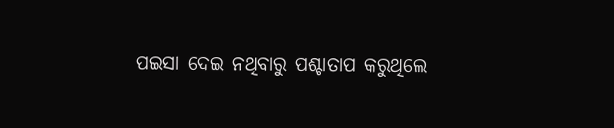ପଇସା ଦେଇ ନଥିବାରୁ ପଶ୍ଚାତାପ କରୁଥିଲେ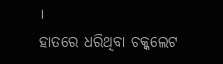।
ହାତରେ ଧରିଥିବା ଚକ୍କଲେଟ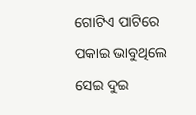ଗୋଟିଏ ପାଟିରେ ପକାଇ ଭାବୁଥିଲେ ସେଇ ଦୁଇ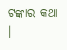ଟଙ୍କାର କଥା ।